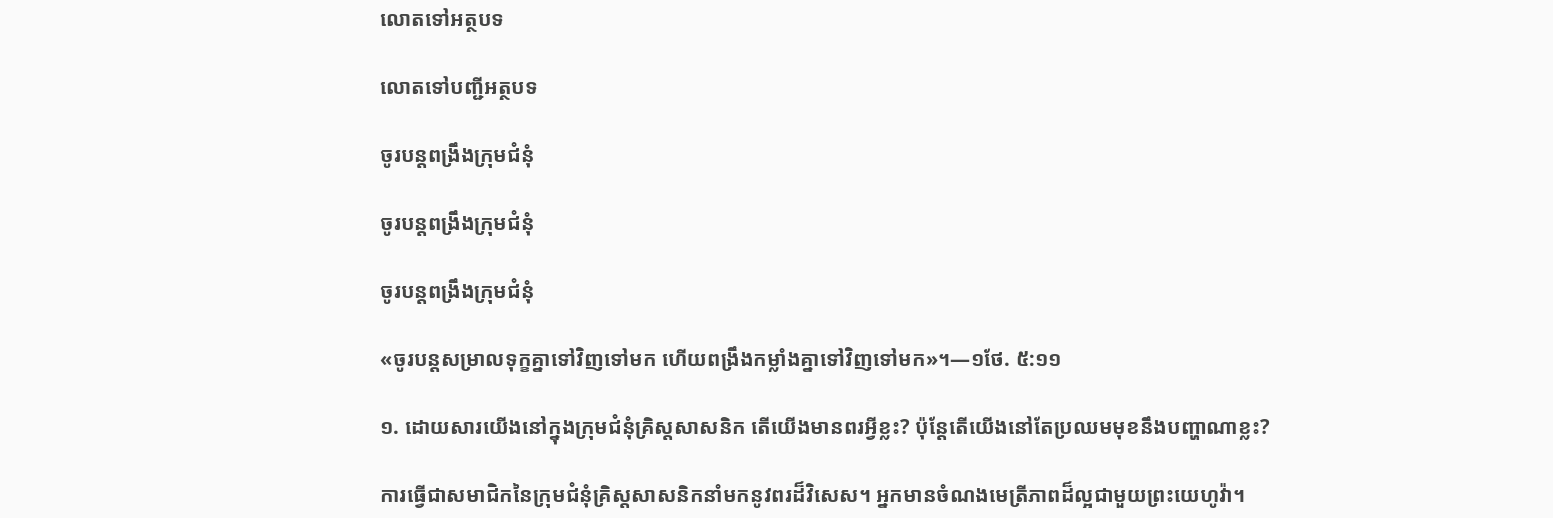លោតទៅអត្ថបទ

លោតទៅបញ្ជីអត្ថបទ

ចូរបន្តពង្រឹងក្រុមជំនុំ

ចូរបន្តពង្រឹងក្រុមជំនុំ

ចូរបន្តពង្រឹងក្រុមជំនុំ

«ចូរបន្តសម្រាលទុក្ខគ្នាទៅវិញទៅមក ហើយពង្រឹងកម្លាំងគ្នាទៅវិញទៅមក»។—១ថែ. ៥:១១

១. ដោយសារយើងនៅក្នុងក្រុមជំនុំគ្រិស្តសាសនិក តើយើងមានពរអ្វីខ្លះ? ប៉ុន្តែតើយើងនៅតែប្រឈមមុខនឹងបញ្ហាណាខ្លះ?

ការធ្វើជាសមាជិកនៃក្រុមជំនុំគ្រិស្តសាសនិកនាំមកនូវពរដ៏វិសេស។ អ្នកមានចំណងមេត្រីភាពដ៏ល្អជាមួយព្រះយេហូវ៉ា។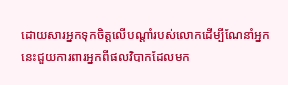ដោយសារអ្នកទុកចិត្តលើបណ្ដាំរបស់លោកដើម្បីណែនាំអ្នក នេះជួយការពារអ្នកពីផលវិបាកដែលមក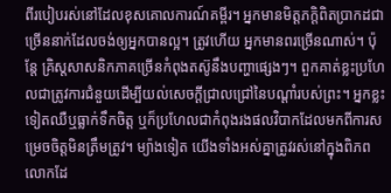ពីរបៀបរស់នៅដែលខុសគោលការណ៍គម្ពីរ។ អ្នកមានមិត្តភក្ដិពិតប្រាកដជាច្រើននាក់ដែលចង់ឲ្យអ្នកបានល្អ។ ត្រូវហើយ អ្នកមានពរច្រើនណាស់។ ប៉ុន្តែ គ្រិស្តសាសនិកភាគច្រើនកំពុងតស៊ូនឹងបញ្ហាផ្សេងៗ។ ពួកគាត់ខ្លះប្រហែលជាត្រូវការជំនួយដើម្បីយល់សេចក្ដីជ្រាលជ្រៅនៃបណ្ដាំរបស់ព្រះ។ អ្នកខ្លះទៀតឈឺឬធ្លាក់ទឹកចិត្ត ឬក៏ប្រហែលជាកំពុងរងផលវិបាកដែលមកពីការសម្រេចចិត្តមិនត្រឹមត្រូវ។ ម្យ៉ាងទៀត យើងទាំងអស់គ្នាត្រូវរស់នៅក្នុងពិភពលោកដែ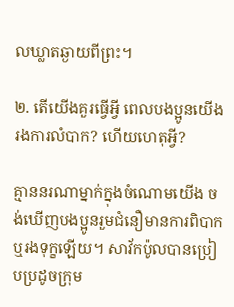លឃ្លាតឆ្ងាយពីព្រះ។

២. តើយើងគួរធ្វើអ្វី ពេលបងប្អូនយើងរងការលំបាក? ហើយហេតុអ្វី?

គ្មាននរណាម្នាក់ក្នុងចំណោមយើង ចង់ឃើញបងប្អូនរួមជំនឿមានការពិបាកឬរងទុក្ខឡើយ។ សាវ័កប៉ូលបានប្រៀបប្រដូចក្រុម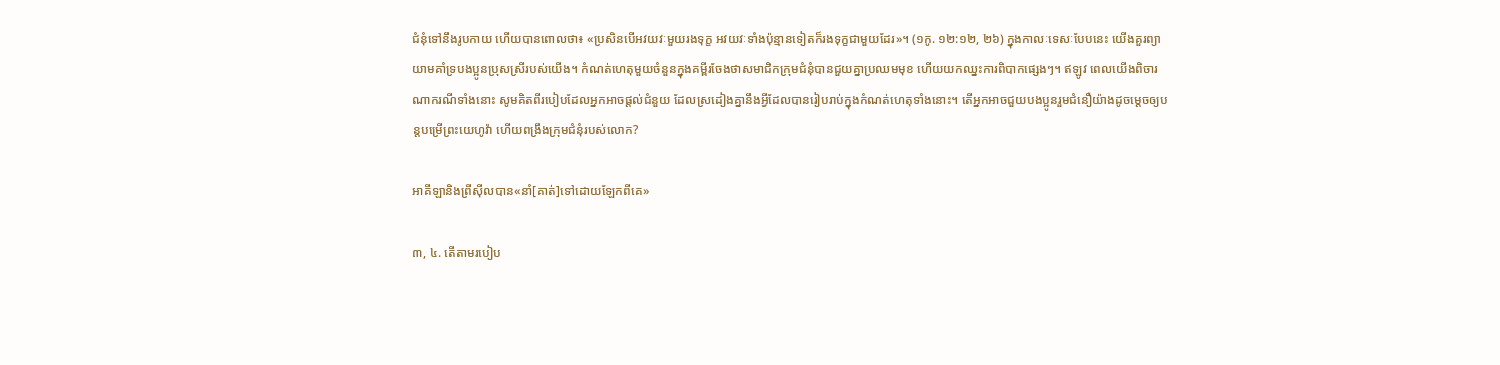ជំនុំទៅនឹងរូបកាយ ហើយបានពោលថា៖ «ប្រសិនបើអវយវៈមួយរងទុក្ខ អវយវៈទាំងប៉ុន្មានទៀតក៏រងទុក្ខជាមួយដែរ»។ (១កូ. ១២:១២, ២៦) ក្នុងកាលៈទេសៈបែបនេះ យើងគួរព្យាយាមគាំទ្របងប្អូនប្រុសស្រីរបស់យើង។ កំណត់ហេតុមួយចំនួនក្នុងគម្ពីរចែងថាសមាជិកក្រុមជំនុំបានជួយគ្នាប្រឈមមុខ ហើយយកឈ្នះការពិបាកផ្សេងៗ។ ឥឡូវ ពេលយើងពិចារណាករណីទាំងនោះ សូមគិតពីរបៀបដែលអ្នកអាចផ្ដល់ជំនួយ ដែលស្រដៀងគ្នានឹងអ្វីដែលបានរៀបរាប់ក្នុងកំណត់ហេតុទាំងនោះ។ តើអ្នកអាចជួយបងប្អូនរួមជំនឿយ៉ាងដូចម្ដេចឲ្យបន្តបម្រើព្រះយេហូវ៉ា ហើយពង្រឹងក្រុមជំនុំរបស់លោក?

អាគីឡានិងព្រីស៊ីលបាន«នាំ[គាត់]ទៅដោយឡែកពីគេ»

៣, ៤. តើតាមរបៀប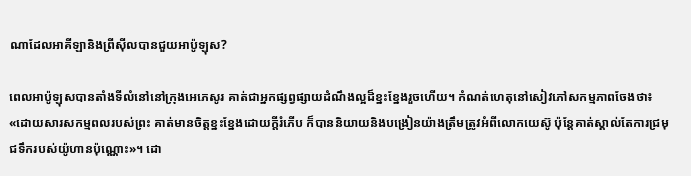ណាដែលអាគីឡានិងព្រីស៊ីលបានជួយអាប៉ូឡុស?

ពេលអាប៉ូឡុសបានតាំងទីលំនៅនៅក្រុងអេភេសូរ គាត់ជាអ្នកផ្សព្វផ្សាយដំណឹងល្អដ៏ខ្នះខ្នែងរួចហើយ។ កំណត់ហេតុនៅសៀវភៅសកម្មភាពចែងថា៖ «ដោយសារសកម្មពលរបស់ព្រះ គាត់មានចិត្តខ្នះខ្នែងដោយក្ដីរំភើប ក៏បាននិយាយនិងបង្រៀនយ៉ាងត្រឹមត្រូវអំពីលោកយេស៊ូ ប៉ុន្តែគាត់ស្គាល់តែការជ្រមុជទឹករបស់យ៉ូហានប៉ុណ្ណោះ»។ ដោ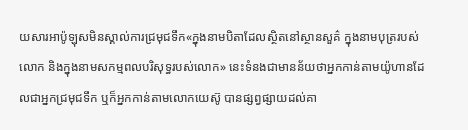យសារអាប៉ូឡុសមិនស្គាល់ការជ្រមុជទឹក«ក្នុងនាមបិតាដែលស្ថិតនៅស្ថានសួគ៌ ក្នុងនាមបុត្ររបស់លោក និងក្នុងនាមសកម្មពលបរិសុទ្ធរបស់លោក» នេះទំនងជាមានន័យថាអ្នកកាន់តាមយ៉ូហានដែលជាអ្នកជ្រមុជទឹក ឬក៏អ្នកកាន់តាមលោកយេស៊ូ បានផ្សព្វផ្សាយដល់គា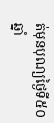ត់មុនបុណ្យថ្ងៃទី៥០ ឆ្នាំ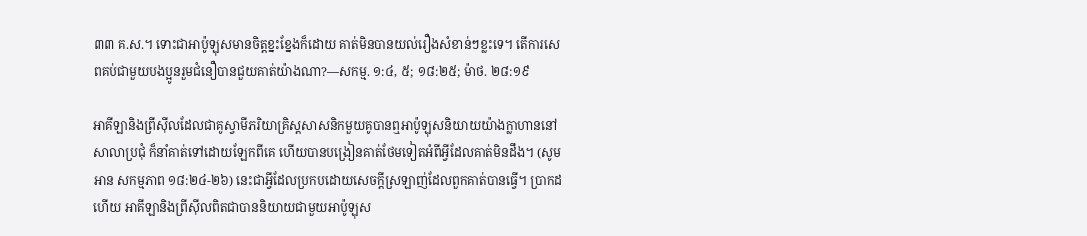៣៣ គ.ស.។ ទោះជាអាប៉ូឡុសមានចិត្តខ្នះខ្នែងក៏ដោយ គាត់មិនបានយល់រឿងសំខាន់ៗខ្លះទេ។ តើការសេពគប់ជាមួយបងប្អូនរួមជំនឿបានជួយគាត់យ៉ាងណា?—សកម្ម. ១:៤, ៥; ១៨:២៥; ម៉ាថ. ២៨:១៩

អាគីឡានិងព្រីស៊ីលដែលជាគូស្វាមីភរិយាគ្រិស្តសាសនិកមួយគូបានឮអាប៉ូឡុសនិយាយយ៉ាងក្លាហាននៅសាលាប្រជុំ ក៏នាំគាត់ទៅដោយឡែកពីគេ ហើយបានបង្រៀនគាត់ថែមទៀតអំពីអ្វីដែលគាត់មិនដឹង។ (សូមអាន សកម្មភាព ១៨:២៤-២៦) នេះជាអ្វីដែលប្រកបដោយសេចក្ដីស្រឡាញ់ដែលពួកគាត់បានធ្វើ។ ប្រាកដហើយ អាគីឡានិងព្រីស៊ីលពិតជាបាននិយាយជាមួយអាប៉ូឡុស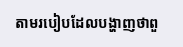តាមរបៀបដែលបង្ហាញថាពួ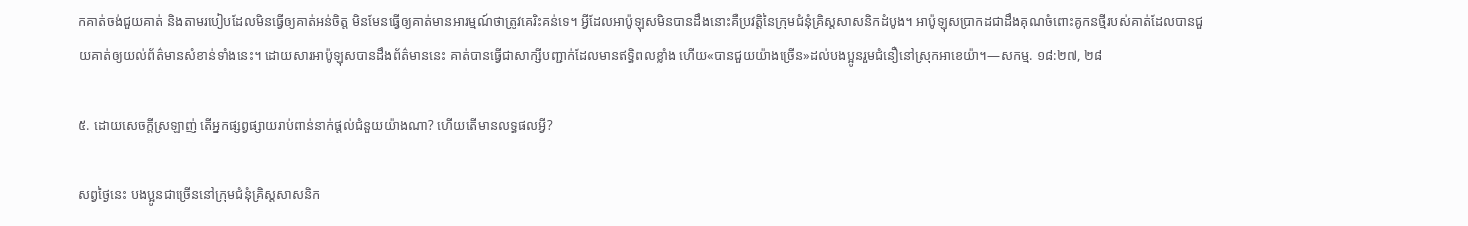កគាត់ចង់ជួយគាត់ និងតាមរបៀបដែលមិនធ្វើឲ្យគាត់អន់ចិត្ត មិនមែនធ្វើឲ្យគាត់មានអារម្មណ៍ថាត្រូវគេរិះគន់ទេ។ អ្វីដែលអាប៉ូឡុសមិនបានដឹងនោះគឺប្រវត្ដិនៃក្រុមជំនុំគ្រិស្តសាសនិកដំបូង។ អាប៉ូឡុសប្រាកដជាដឹងគុណចំពោះគូកនថ្មីរបស់គាត់ដែលបានជួយគាត់ឲ្យយល់ព័ត៌មានសំខាន់ទាំងនេះ។ ដោយសារអាប៉ូឡុសបានដឹងព័ត៌មាននេះ គាត់បានធ្វើជាសាក្សីបញ្ជាក់ដែលមានឥទ្ធិពលខ្លាំង ហើយ«បានជួយយ៉ាងច្រើន»ដល់បងប្អូនរួមជំនឿនៅស្រុកអាខេយ៉ា។—សកម្ម. ១៨:២៧, ២៨

៥. ដោយសេចក្ដីស្រឡាញ់ តើអ្នកផ្សព្វផ្សាយរាប់ពាន់នាក់ផ្ដល់ជំនួយយ៉ាងណា? ហើយតើមានលទ្ធផលអ្វី?

សព្វថ្ងៃនេះ បងប្អូនជាច្រើននៅក្រុមជំនុំគ្រិស្តសាសនិក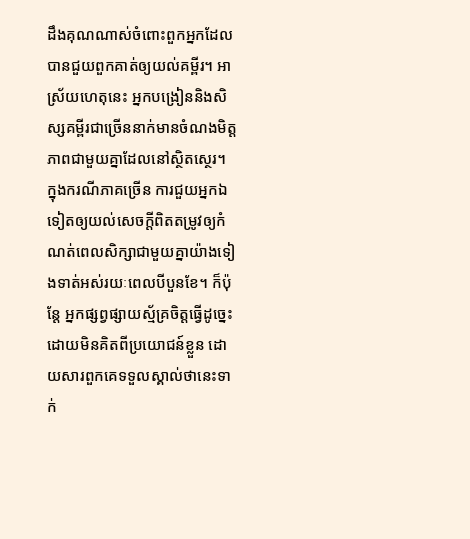ដឹងគុណណាស់ចំពោះពួកអ្នកដែលបានជួយពួកគាត់ឲ្យយល់គម្ពីរ។ អាស្រ័យហេតុនេះ អ្នកបង្រៀននិងសិស្សគម្ពីរជាច្រើននាក់មានចំណងមិត្តភាពជាមួយគ្នាដែលនៅស្ថិតស្ថេរ។ ក្នុងករណីភាគច្រើន ការជួយអ្នកឯទៀតឲ្យយល់សេចក្ដីពិតតម្រូវឲ្យកំណត់ពេលសិក្សាជាមួយគ្នាយ៉ាងទៀងទាត់អស់រយៈពេលបីបួនខែ។ ក៏ប៉ុន្តែ អ្នកផ្សព្វផ្សាយស្ម័គ្រចិត្តធ្វើដូច្នេះដោយមិនគិតពីប្រយោជន៍ខ្លួន ដោយសារពួកគេទទួលស្គាល់ថានេះទាក់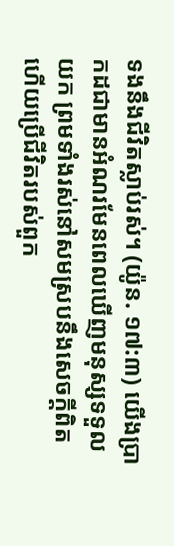ទងនឹងជីវិតស្លាប់រស់។ (យ៉ូន. ១៧:៣) យើងប្រាកដជាមានអំណរមែនពេលឃើញមនុស្សទទួលយក ព្រមទាំងរស់នៅសមស្របនឹងសេចក្ដីពិត ហើយប្រើជីវិតរបស់ពួក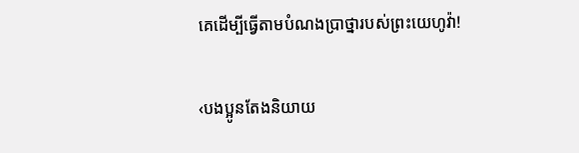គេដើម្បីធ្វើតាមបំណងប្រាថ្នារបស់ព្រះយេហូវ៉ា!

‹បងប្អូនតែងនិយាយ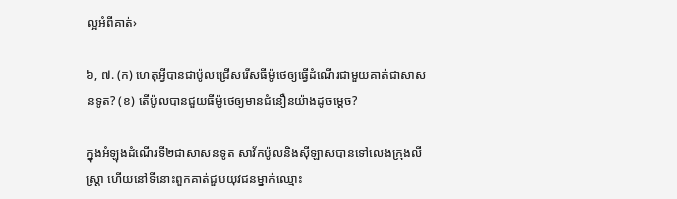ល្អអំពីគាត់›

៦, ៧. (ក) ហេតុអ្វីបានជាប៉ូលជ្រើសរើសធីម៉ូថេឲ្យធ្វើដំណើរជាមួយគាត់ជាសាសនទូត? (ខ) តើប៉ូលបានជួយធីម៉ូថេឲ្យមានជំនឿនយ៉ាងដូចម្ដេច?

ក្នុងអំឡុងដំណើរទី២ជាសាសនទូត សាវ័កប៉ូលនិងស៊ីឡាសបានទៅលេងក្រុងលីស្ដ្រា ហើយនៅទីនោះពួកគាត់ជួបយុវជនម្នាក់ឈ្មោះ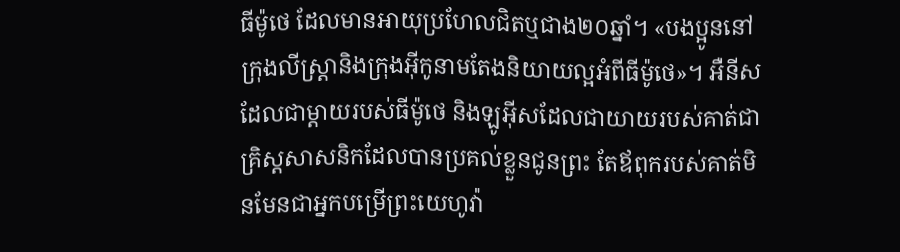ធីម៉ូថេ ដែលមានអាយុប្រហែលជិតឬជាង២០ឆ្នាំ។ «បងប្អូននៅក្រុងលីស្ដ្រានិងក្រុងអ៊ីកូនាមតែងនិយាយល្អអំពីធីម៉ូថេ»។ អឺនីសដែលជាម្ដាយរបស់ធីម៉ូថេ និងឡូអ៊ីសដែលជាយាយរបស់គាត់ជាគ្រិស្តសាសនិកដែលបានប្រគល់ខ្លួនជូនព្រះ តែឪពុករបស់គាត់មិនមែនជាអ្នកបម្រើព្រះយេហូវ៉ា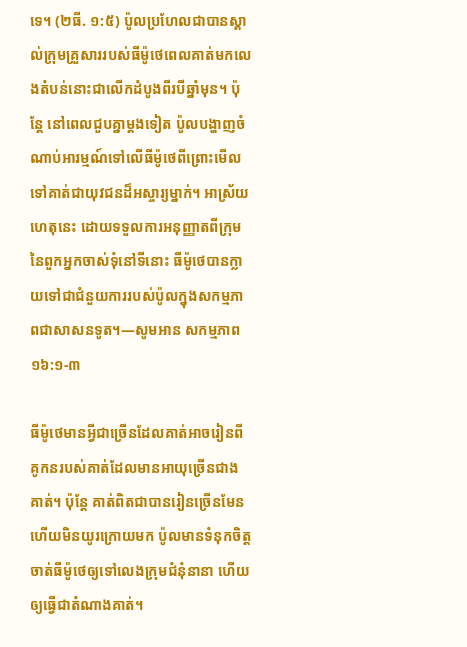ទេ។ (២ធី. ១:៥) ប៉ូលប្រហែលជាបានស្គាល់ក្រុមគ្រួសាររបស់ធីម៉ូថេពេលគាត់មកលេងតំបន់នោះជាលើកដំបូងពីរបីឆ្នាំមុន។ ប៉ុន្តែ នៅពេលជួបគ្នាម្ដងទៀត ប៉ូលបង្ហាញចំណាប់អារម្មណ៍ទៅលើធីម៉ូថេពីព្រោះមើលទៅគាត់ជាយុវជនដ៏អស្ចារ្យម្នាក់។ អាស្រ័យហេតុនេះ ដោយទទួលការអនុញ្ញាតពីក្រុមនៃពួកអ្នកចាស់ទុំនៅទីនោះ ធីម៉ូថេបានក្លាយទៅជាជំនួយការរបស់ប៉ូលក្នុងសកម្មភាពជាសាសនទូត។—សូមអាន សកម្មភាព ១៦:១-៣

ធីម៉ូថេមានអ្វីជាច្រើនដែលគាត់អាចរៀនពីគូកនរបស់គាត់ដែលមានអាយុច្រើនជាងគាត់។ ប៉ុន្តែ គាត់ពិតជាបានរៀនច្រើនមែន ហើយមិនយូរក្រោយមក ប៉ូលមានទំនុកចិត្តចាត់ធីម៉ូថេឲ្យទៅលេងក្រុមជំនុំនានា ហើយឲ្យធ្វើជាតំណាងគាត់។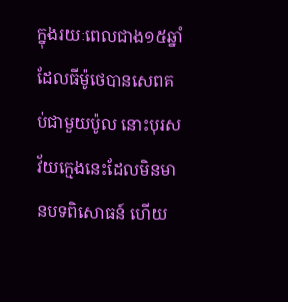ក្នុងរយៈពេលជាង១៥ឆ្នាំដែលធីម៉ូថេបានសេពគប់ជាមួយប៉ូល នោះបុរសវ័យក្មេងនេះដែលមិនមានបទពិសោធន៍ ហើយ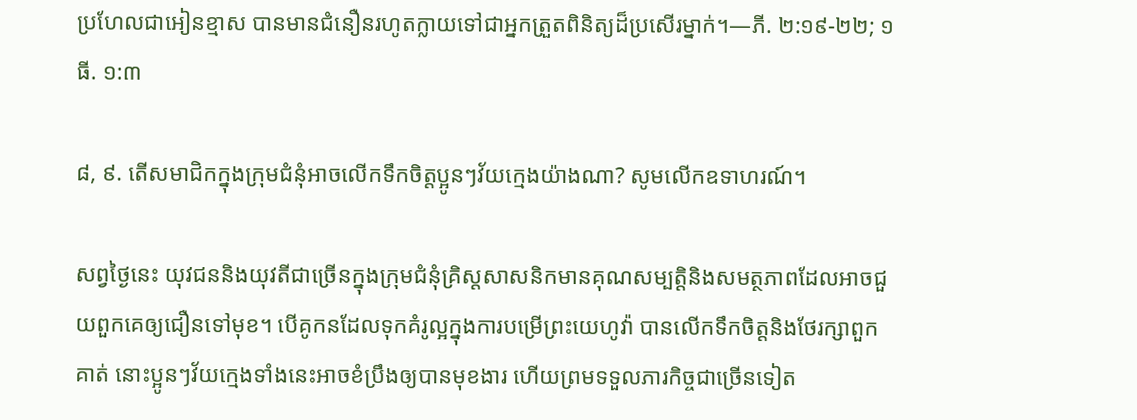ប្រហែលជាអៀនខ្មាស បានមានជំនឿនរហូតក្លាយទៅជាអ្នកត្រួតពិនិត្យដ៏ប្រសើរម្នាក់។—ភី. ២:១៩-២២; ១ធី. ១:៣

៨, ៩. តើសមាជិកក្នុងក្រុមជំនុំអាចលើកទឹកចិត្តប្អូនៗវ័យក្មេងយ៉ាងណា? សូមលើកឧទាហរណ៍។

សព្វថ្ងៃនេះ យុវជននិងយុវតីជាច្រើនក្នុងក្រុមជំនុំគ្រិស្តសាសនិកមានគុណសម្បត្ដិនិងសមត្ថភាពដែលអាចជួយពួកគេឲ្យជឿនទៅមុខ។ បើគូកនដែលទុកគំរូល្អក្នុងការបម្រើព្រះយេហូវ៉ា បានលើកទឹកចិត្តនិងថែរក្សាពួកគាត់ នោះប្អូនៗវ័យក្មេងទាំងនេះអាចខំប្រឹងឲ្យបានមុខងារ ហើយព្រមទទួលភារកិច្ចជាច្រើនទៀត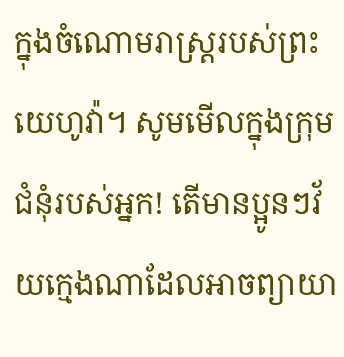ក្នុងចំណោមរាស្ត្ររបស់ព្រះយេហូវ៉ា។ សូមមើលក្នុងក្រុមជំនុំរបស់អ្នក! តើមានប្អូនៗវ័យក្មេងណាដែលអាចព្យាយា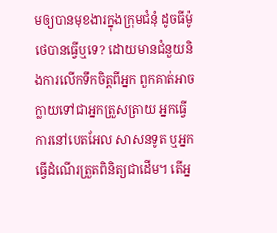មឲ្យបានមុខងារក្នុងក្រុមជំនុំ ដូចធីម៉ូថេបានធ្វើឬទេ? ដោយមានជំនួយនិងការលើកទឹកចិត្តពីអ្នក ពួកគាត់អាចក្លាយទៅជាអ្នកត្រួសត្រាយ អ្នកធ្វើការនៅបេតអែល សាសនទូត ឬអ្នកធ្វើដំណើរត្រួតពិនិត្យជាដើម។ តើអ្ន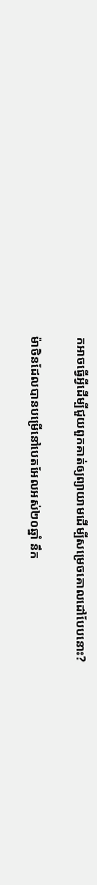កអាចធ្វើអ្វីដើម្បីជួយពួកគាត់ឲ្យព្យាយាមដើម្បីសម្រេចគោលដៅបែបនោះ?

ម៉ាថិនដែលបានបម្រើនៅបេតអែលអស់២០ឆ្នាំ នឹក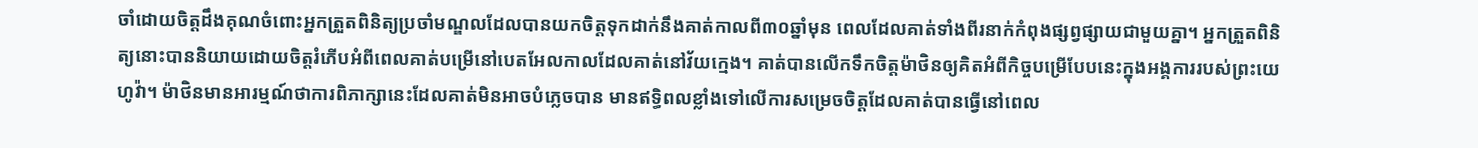ចាំដោយចិត្តដឹងគុណចំពោះអ្នកត្រួតពិនិត្យប្រចាំមណ្ឌលដែលបានយកចិត្តទុកដាក់នឹងគាត់កាលពី៣០ឆ្នាំមុន ពេលដែលគាត់ទាំងពីរនាក់កំពុងផ្សព្វផ្សាយជាមួយគ្នា។ អ្នកត្រួតពិនិត្យនោះបាននិយាយដោយចិត្តរំភើបអំពីពេលគាត់បម្រើនៅបេតអែលកាលដែលគាត់នៅវ័យក្មេង។ គាត់បានលើកទឹកចិត្តម៉ាថិនឲ្យគិតអំពីកិច្ចបម្រើបែបនេះក្នុងអង្គការរបស់ព្រះយេហូវ៉ា។ ម៉ាថិនមានអារម្មណ៍ថាការពិភាក្សានេះដែលគាត់មិនអាចបំភ្លេចបាន មានឥទ្ធិពលខ្លាំងទៅលើការសម្រេចចិត្តដែលគាត់បានធ្វើនៅពេល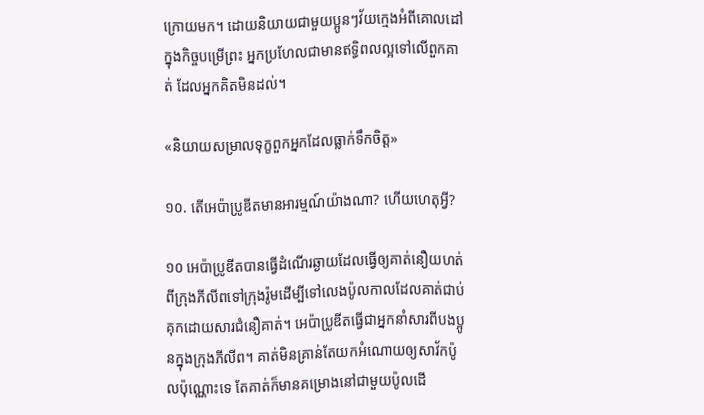ក្រោយមក។ ដោយនិយាយជាមួយប្អូនៗវ័យក្មេងអំពីគោលដៅក្នុងកិច្ចបម្រើព្រះ អ្នកប្រហែលជាមានឥទ្ធិពលល្អទៅលើពួកគាត់ ដែលអ្នកគិតមិនដល់។

«និយាយសម្រាលទុក្ខពួកអ្នកដែលធ្លាក់ទឹកចិត្ត»

១០. តើអេប៉ាប្រូឌីតមានអារម្មណ៍យ៉ាងណា? ហើយហេតុអ្វី?

១០ អេប៉ាប្រូឌីតបានធ្វើដំណើរឆ្ងាយដែលធ្វើឲ្យគាត់នឿយហត់ ពីក្រុងភីលីពទៅក្រុងរ៉ូមដើម្បីទៅលេងប៉ូលកាលដែលគាត់ជាប់គុកដោយសារជំនឿគាត់។ អេប៉ាប្រូឌីតធ្វើជាអ្នកនាំសារពីបងប្អូនក្នុងក្រុងភីលីព។ គាត់មិនគ្រាន់តែយកអំណោយឲ្យសាវ័កប៉ូលប៉ុណ្ណោះទេ តែគាត់ក៏មានគម្រោងនៅជាមួយប៉ូលដើ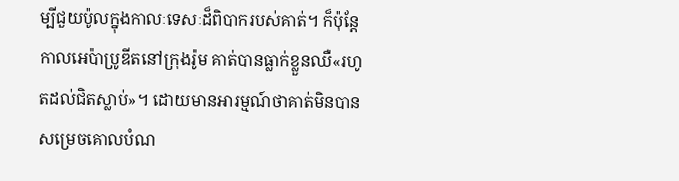ម្បីជួយប៉ូលក្នុងកាលៈទេសៈដ៏ពិបាករបស់គាត់។ ក៏ប៉ុន្តែ កាលអេប៉ាប្រូឌីតនៅក្រុងរ៉ូម គាត់បានធ្លាក់ខ្លួនឈឺ«រហូតដល់ជិតស្លាប់»។ ដោយមានអារម្មណ៍ថាគាត់មិនបានសម្រេចគោលបំណ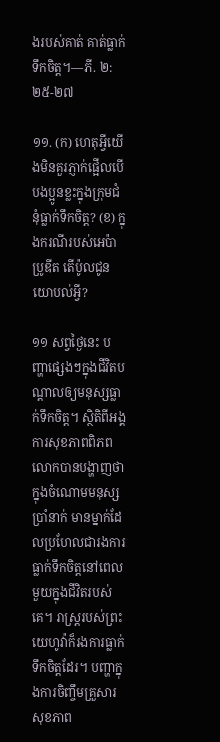ងរបស់គាត់ គាត់ធ្លាក់ទឹកចិត្ត។—ភី. ២:២៥-២៧

១១. (ក) ហេតុអ្វីយើងមិនគួរភ្ញាក់ផ្អើលបើបងប្អូនខ្លះក្នុងក្រុមជំនុំធ្លាក់ទឹកចិត្ត? (ខ) ក្នុងករណីរបស់អេប៉ាប្រូឌីត តើប៉ូលជូនយោបល់អ្វី?

១១ សព្វថ្ងៃនេះ បញ្ហាផ្សេងៗក្នុងជីវិតបណ្ដាលឲ្យមនុស្សធ្លាក់ទឹកចិត្ត។ ស្ថិតិពីអង្គការសុខភាពពិភពលោកបានបង្ហាញថា ក្នុងចំណោមមនុស្សប្រាំនាក់ មានម្នាក់ដែលប្រហែលជារងការធ្លាក់ទឹកចិត្តនៅពេលមួយក្នុងជីវិតរបស់គេ។ រាស្ត្ររបស់ព្រះយេហូវ៉ាក៏រងការធ្លាក់ទឹកចិត្តដែរ។ បញ្ហាក្នុងការចិញ្ចឹមគ្រួសារ សុខភាព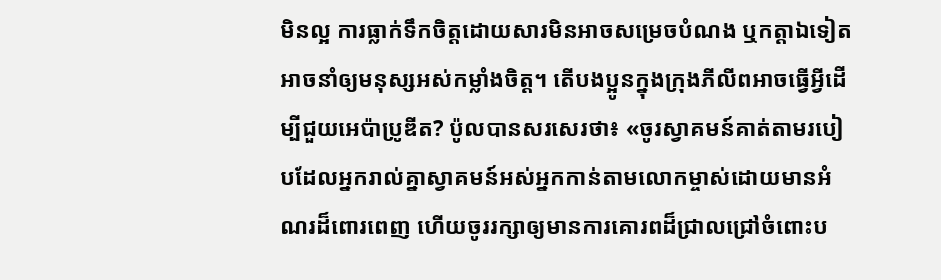មិនល្អ ការធ្លាក់ទឹកចិត្តដោយសារមិនអាចសម្រេចបំណង ឬកត្ដាឯទៀតអាចនាំឲ្យមនុស្សអស់កម្លាំងចិត្ត។ តើបងប្អូនក្នុងក្រុងភីលីពអាចធ្វើអ្វីដើម្បីជួយអេប៉ាប្រូឌីត? ប៉ូលបានសរសេរថា៖ «ចូរស្វាគមន៍គាត់តាមរបៀបដែលអ្នករាល់គ្នាស្វាគមន៍អស់អ្នកកាន់តាមលោកម្ចាស់ដោយមានអំណរដ៏ពោរពេញ ហើយចូររក្សាឲ្យមានការគោរពដ៏ជ្រាលជ្រៅចំពោះប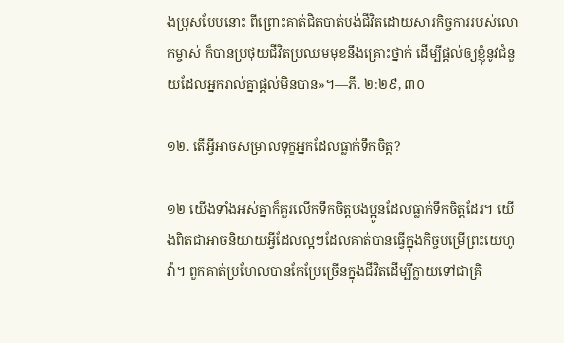ងប្រុសបែបនោះ ពីព្រោះគាត់ជិតបាត់បង់ជីវិតដោយសារកិច្ចការរបស់លោកម្ចាស់ ក៏បានប្រថុយជីវិតប្រឈមមុខនឹងគ្រោះថ្នាក់ ដើម្បីផ្ដល់ឲ្យខ្ញុំនូវជំនួយដែលអ្នករាល់គ្នាផ្ដល់មិនបាន»។—ភី. ២:២៩, ៣០

១២. តើអ្វីអាចសម្រាលទុក្ខអ្នកដែលធ្លាក់ទឹកចិត្ត?

១២ យើងទាំងអស់គ្នាក៏គួរលើកទឹកចិត្តបងប្អូនដែលធ្លាក់ទឹកចិត្តដែរ។ យើងពិតជាអាចនិយាយអ្វីដែលល្អៗដែលគាត់បានធ្វើក្នុងកិច្ចបម្រើព្រះយេហូវ៉ា។ ពួកគាត់ប្រហែលបានកែប្រែច្រើនក្នុងជីវិតដើម្បីក្លាយទៅជាគ្រិ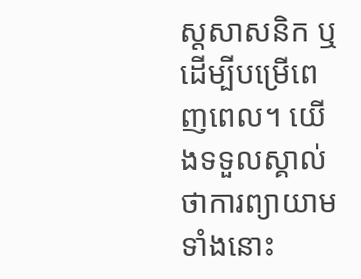ស្តសាសនិក ឬដើម្បីបម្រើពេញពេល។ យើងទទួលស្គាល់ថាការព្យាយាមទាំងនោះ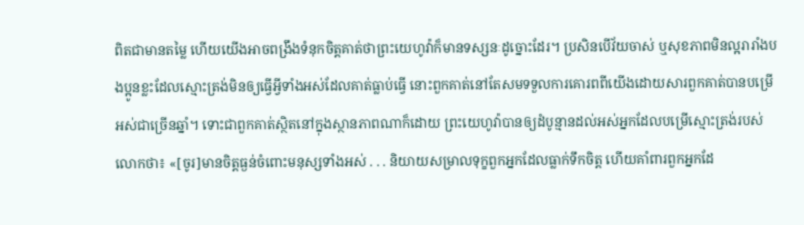ពិតជាមានតម្លៃ ហើយយើងអាចពង្រឹងទំនុកចិត្តគាត់ថាព្រះយេហូវ៉ាក៏មានទស្សនៈដូច្នោះដែរ។ ប្រសិនបើវ័យចាស់ ឬសុខភាពមិនល្អរារាំងបងប្អូនខ្លះដែលស្មោះត្រង់មិនឲ្យធ្វើអ្វីទាំងអស់ដែលគាត់ធ្លាប់ធ្វើ នោះពួកគាត់នៅតែសមទទួលការគោរពពីយើងដោយសារពួកគាត់បានបម្រើអស់ជាច្រើនឆ្នាំ។ ទោះជាពួកគាត់ស្ថិតនៅក្នុងស្ថានភាពណាក៏ដោយ ព្រះយេហូវ៉ាបានឲ្យដំបូន្មានដល់អស់អ្នកដែលបម្រើស្មោះត្រង់របស់លោកថា៖ «[ចូរ]មានចិត្តធ្ងន់ចំពោះមនុស្សទាំងអស់ . . . និយាយសម្រាលទុក្ខពួកអ្នកដែលធ្លាក់ទឹកចិត្ត ហើយគាំពារពួកអ្នកដែ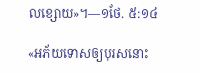លខ្សោយ»។—១ថែ. ៥:១៤

«អភ័យទោសឲ្យបុរសនោះ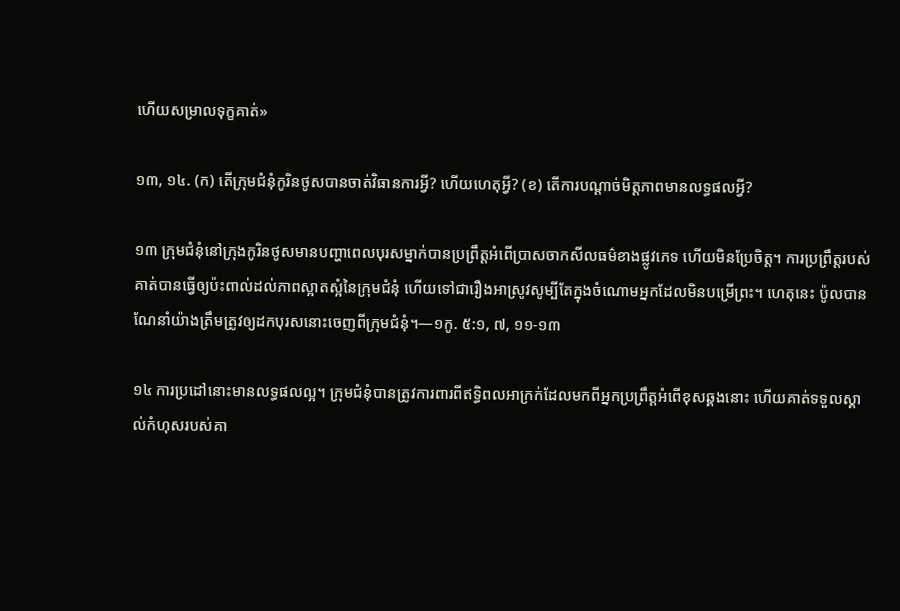ហើយសម្រាលទុក្ខគាត់»

១៣, ១៤. (ក) តើក្រុមជំនុំកូរិនថូសបានចាត់វិធានការអ្វី? ហើយហេតុអ្វី? (ខ) តើការបណ្ដាច់មិត្តភាពមានលទ្ធផលអ្វី?

១៣ ក្រុមជំនុំនៅក្រុងកូរិនថូសមានបញ្ហាពេលបុរសម្នាក់បានប្រព្រឹត្តអំពើប្រាសចាកសីលធម៌ខាងផ្លូវភេទ ហើយមិនប្រែចិត្ត។ ការប្រព្រឹត្តរបស់គាត់បានធ្វើឲ្យប៉ះពាល់ដល់ភាពស្អាតស្អំនៃក្រុមជំនុំ ហើយទៅជារឿងអាស្រូវសូម្បីតែក្នុងចំណោមអ្នកដែលមិនបម្រើព្រះ។ ហេតុនេះ ប៉ូលបានណែនាំយ៉ាងត្រឹមត្រូវឲ្យដកបុរសនោះចេញពីក្រុមជំនុំ។—១កូ. ៥:១, ៧, ១១-១៣

១៤ ការប្រដៅនោះមានលទ្ធផលល្អ។ ក្រុមជំនុំបានត្រូវការពារពីឥទ្ធិពលអាក្រក់ដែលមកពីអ្នកប្រព្រឹត្តអំពើខុសឆ្គងនោះ ហើយគាត់ទទួលស្គាល់កំហុសរបស់គា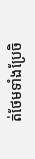ត់ថែមទាំងប្រែចិ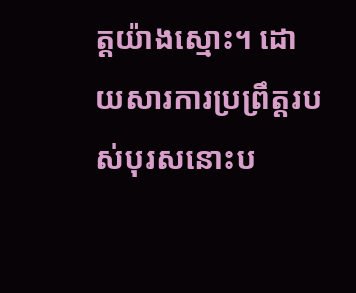ត្តយ៉ាងស្មោះ។ ដោយសារការប្រព្រឹត្តរបស់បុរសនោះប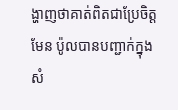ង្ហាញថាគាត់ពិតជាប្រែចិត្តមែន ប៉ូលបានបញ្ជាក់ក្នុងសំ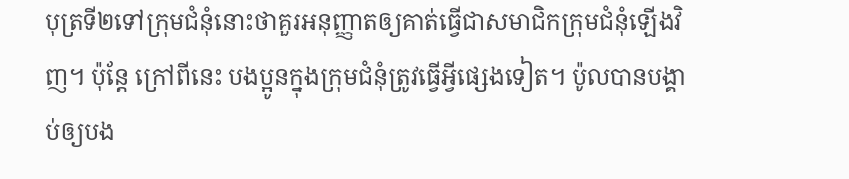បុត្រទី២ទៅក្រុមជំនុំនោះថាគួរអនុញ្ញាតឲ្យគាត់ធ្វើជាសមាជិកក្រុមជំនុំឡើងវិញ។ ប៉ុន្តែ ក្រៅពីនេះ បងប្អូនក្នុងក្រុមជំនុំត្រូវធ្វើអ្វីផ្សេងទៀត។ ប៉ូលបានបង្គាប់ឲ្យបង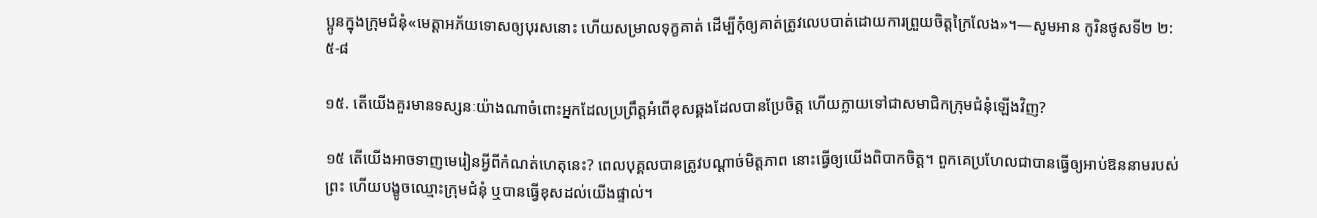ប្អូនក្នុងក្រុមជំនុំ«មេត្ដាអភ័យទោសឲ្យបុរសនោះ ហើយសម្រាលទុក្ខគាត់ ដើម្បីកុំឲ្យគាត់ត្រូវលេបបាត់ដោយការព្រួយចិត្តក្រៃលែង»។—សូមអាន កូរិនថូសទី២ ២:៥-៨

១៥. តើយើងគួរមានទស្សនៈយ៉ាងណាចំពោះអ្នកដែលប្រព្រឹត្តអំពើខុសឆ្គងដែលបានប្រែចិត្ត ហើយក្លាយទៅជាសមាជិកក្រុមជំនុំឡើងវិញ?

១៥ តើយើងអាចទាញមេរៀនអ្វីពីកំណត់ហេតុនេះ? ពេលបុគ្គលបានត្រូវបណ្ដាច់មិត្តភាព នោះធ្វើឲ្យយើងពិបាកចិត្ត។ ពួកគេប្រហែលជាបានធ្វើឲ្យអាប់ឱននាមរបស់ព្រះ ហើយបង្ខូចឈ្មោះក្រុមជំនុំ ឬបានធ្វើខុសដល់យើងផ្ទាល់។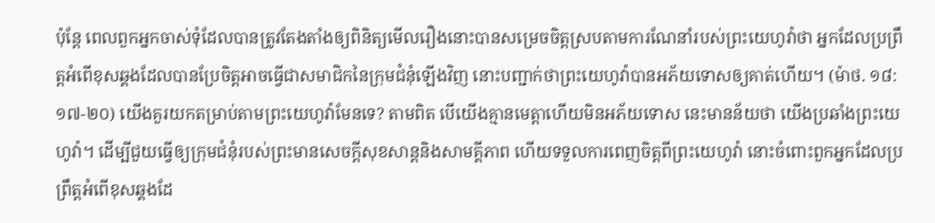ប៉ុន្តែ ពេលពួកអ្នកចាស់ទុំដែលបានត្រូវតែងតាំងឲ្យពិនិត្យមើលរឿងនោះបានសម្រេចចិត្តស្របតាមការណែនាំរបស់ព្រះយេហូវ៉ាថា អ្នកដែលប្រព្រឹត្តអំពើខុសឆ្គងដែលបានប្រែចិត្តអាចធ្វើជាសមាជិកនៃក្រុមជំនុំឡើងវិញ នោះបញ្ជាក់ថាព្រះយេហូវ៉ាបានអភ័យទោសឲ្យគាត់ហើយ។ (ម៉ាថ. ១៨:១៧-២០) យើងគួរយកតម្រាប់តាមព្រះយេហូវ៉ាមែនទេ? តាមពិត បើយើងគ្មានមេត្ដាហើយមិនអភ័យទោស នេះមានន័យថា យើងប្រឆាំងព្រះយេហូវ៉ា។ ដើម្បីជួយធ្វើឲ្យក្រុមជំនុំរបស់ព្រះមានសេចក្ដីសុខសាន្តនិងសាមគ្គីភាព ហើយទទួលការពេញចិត្តពីព្រះយេហូវ៉ា នោះចំពោះពួកអ្នកដែលប្រព្រឹត្តអំពើខុសឆ្គងដែ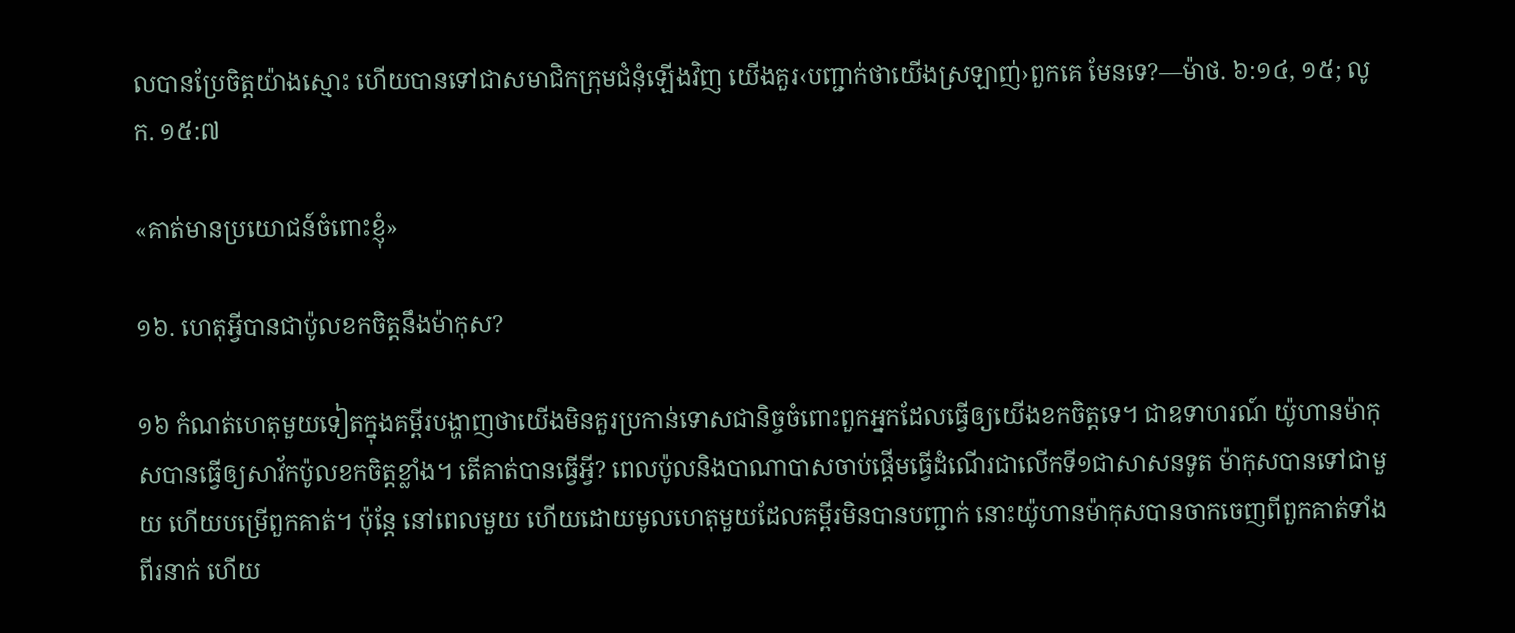លបានប្រែចិត្តយ៉ាងស្មោះ ហើយបានទៅជាសមាជិកក្រុមជំនុំឡើងវិញ យើងគួរ‹បញ្ជាក់ថាយើងស្រឡាញ់›ពួកគេ មែនទេ?—ម៉ាថ. ៦:១៤, ១៥; លូក. ១៥:៧

«គាត់មានប្រយោជន៍ចំពោះខ្ញុំ»

១៦. ហេតុអ្វីបានជាប៉ូលខកចិត្តនឹងម៉ាកុស?

១៦ កំណត់ហេតុមួយទៀតក្នុងគម្ពីរបង្ហាញថាយើងមិនគួរប្រកាន់ទោសជានិច្ចចំពោះពួកអ្នកដែលធ្វើឲ្យយើងខកចិត្តទេ។ ជាឧទាហរណ៍ យ៉ូហានម៉ាកុសបានធ្វើឲ្យសាវ័កប៉ូលខកចិត្តខ្លាំង។ តើគាត់បានធ្វើអ្វី? ពេលប៉ូលនិងបាណាបាសចាប់ផ្ដើមធ្វើដំណើរជាលើកទី១ជាសាសនទូត ម៉ាកុសបានទៅជាមួយ ហើយបម្រើពួកគាត់។ ប៉ុន្តែ នៅពេលមួយ ហើយដោយមូលហេតុមួយដែលគម្ពីរមិនបានបញ្ជាក់ នោះយ៉ូហានម៉ាកុសបានចាកចេញពីពួកគាត់ទាំងពីរនាក់ ហើយ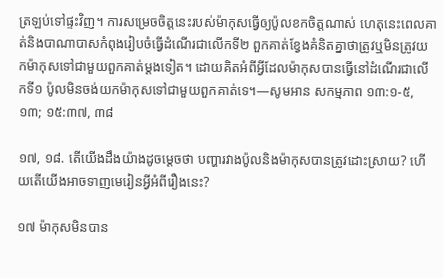ត្រឡប់ទៅផ្ទះវិញ។ ការសម្រេចចិត្តនេះរបស់ម៉ាកុសធ្វើឲ្យប៉ូលខកចិត្តណាស់ ហេតុនេះពេលគាត់និងបាណាបាសកំពុងរៀបចំធ្វើដំណើរជាលើកទី២ ពួកគាត់ខ្វែងគំនិតគ្នាថាត្រូវឬមិនត្រូវយកម៉ាកុសទៅជាមួយពួកគាត់ម្ដងទៀត។ ដោយគិតអំពីអ្វីដែលម៉ាកុសបានធ្វើនៅដំណើរជាលើកទី១ ប៉ូលមិនចង់យកម៉ាកុសទៅជាមួយពួកគាត់ទេ។—សូមអាន សកម្មភាព ១៣:១-៥, ១៣; ១៥:៣៧, ៣៨

១៧, ១៨. តើយើងដឹងយ៉ាងដូចម្ដេចថា បញ្ហារវាងប៉ូលនិងម៉ាកុសបានត្រូវដោះស្រាយ? ហើយតើយើងអាចទាញមេរៀនអ្វីអំពីរឿងនេះ?

១៧ ម៉ាកុសមិនបាន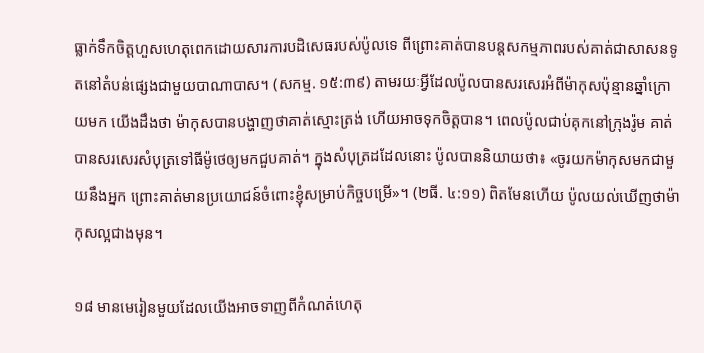ធ្លាក់ទឹកចិត្តហួសហេតុពេកដោយសារការបដិសេធរបស់ប៉ូលទេ ពីព្រោះគាត់បានបន្តសកម្មភាពរបស់គាត់ជាសាសនទូតនៅតំបន់ផ្សេងជាមួយបាណាបាស។ (សកម្ម. ១៥:៣៩) តាមរយៈអ្វីដែលប៉ូលបានសរសេរអំពីម៉ាកុសប៉ុន្មានឆ្នាំក្រោយមក យើងដឹងថា ម៉ាកុសបានបង្ហាញថាគាត់ស្មោះត្រង់ ហើយអាចទុកចិត្តបាន។ ពេលប៉ូលជាប់គុកនៅក្រុងរ៉ូម គាត់បានសរសេរសំបុត្រទៅធីម៉ូថេឲ្យមកជួបគាត់។ ក្នុងសំបុត្រដដែលនោះ ប៉ូលបាននិយាយថា៖ «ចូរយកម៉ាកុសមកជាមួយនឹងអ្នក ព្រោះគាត់មានប្រយោជន៍ចំពោះខ្ញុំសម្រាប់កិច្ចបម្រើ»។ (២ធី. ៤:១១) ពិតមែនហើយ ប៉ូលយល់ឃើញថាម៉ាកុសល្អជាងមុន។

១៨ មានមេរៀនមួយដែលយើងអាចទាញពីកំណត់ហេតុ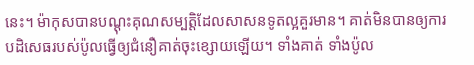នេះ។ ម៉ាកុសបានបណ្ដុះគុណសម្បត្ដិដែលសាសនទូតល្អគួរមាន។ គាត់មិនបានឲ្យការបដិសេធរបស់ប៉ូលធ្វើឲ្យជំនឿគាត់ចុះខ្សោយឡើយ។ ទាំងគាត់ ទាំងប៉ូល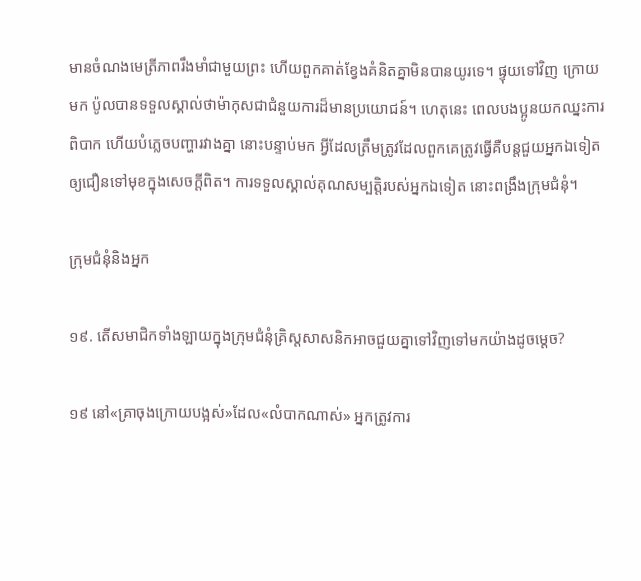មានចំណងមេត្រីភាពរឹងមាំជាមួយព្រះ ហើយពួកគាត់ខ្វែងគំនិតគ្នាមិនបានយូរទេ។ ផ្ទុយទៅវិញ ក្រោយមក ប៉ូលបានទទួលស្គាល់ថាម៉ាកុសជាជំនួយការដ៏មានប្រយោជន៍។ ហេតុនេះ ពេលបងប្អូនយកឈ្នះការពិបាក ហើយបំភ្លេចបញ្ហារវាងគ្នា នោះបន្ទាប់មក អ្វីដែលត្រឹមត្រូវដែលពួកគេត្រូវធ្វើគឺបន្តជួយអ្នកឯទៀតឲ្យជឿនទៅមុខក្នុងសេចក្ដីពិត។ ការទទួលស្គាល់គុណសម្បត្ដិរបស់អ្នកឯទៀត នោះពង្រឹងក្រុមជំនុំ។

ក្រុមជំនុំនិងអ្នក

១៩. តើសមាជិកទាំងឡាយក្នុងក្រុមជំនុំគ្រិស្តសាសនិកអាចជួយគ្នាទៅវិញទៅមកយ៉ាងដូចម្ដេច?

១៩ នៅ«គ្រាចុងក្រោយបង្អស់»ដែល«លំបាកណាស់» អ្នកត្រូវការ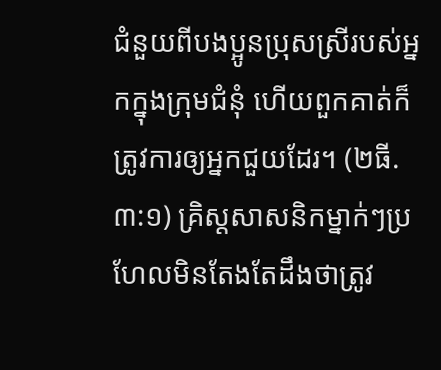ជំនួយពីបងប្អូនប្រុសស្រីរបស់អ្នកក្នុងក្រុមជំនុំ ហើយពួកគាត់ក៏ត្រូវការឲ្យអ្នកជួយដែរ។ (២ធី. ៣:១) គ្រិស្តសាសនិកម្នាក់ៗប្រហែលមិនតែងតែដឹងថាត្រូវ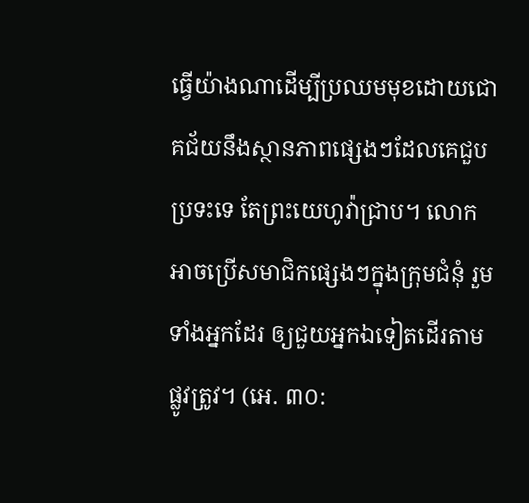ធ្វើយ៉ាងណាដើម្បីប្រឈមមុខដោយជោគជ័យនឹងស្ថានភាពផ្សេងៗដែលគេជួបប្រទះទេ តែព្រះយេហូវ៉ាជ្រាប។ លោកអាចប្រើសមាជិកផ្សេងៗក្នុងក្រុមជំនុំ រួមទាំងអ្នកដែរ ឲ្យជួយអ្នកឯទៀតដើរតាមផ្លូវត្រូវ។ (អេ. ៣០: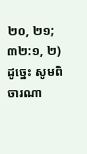២០, ២១; ៣២:១, ២) ដូច្នេះ សូមពិចារណា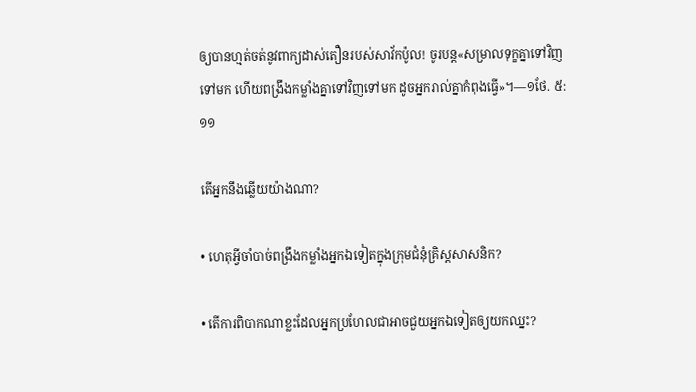ឲ្យបានហ្មត់ចត់នូវពាក្យដាស់តឿនរបស់សាវ័កប៉ូល! ចូរបន្ត«សម្រាលទុក្ខគ្នាទៅវិញទៅមក ហើយពង្រឹងកម្លាំងគ្នាទៅវិញទៅមក ដូចអ្នករាល់គ្នាកំពុងធ្វើ»។—១ថែ. ៥:១១

តើអ្នកនឹងឆ្លើយយ៉ាងណា?

• ហេតុអ្វីចាំបាច់ពង្រឹងកម្លាំងអ្នកឯទៀតក្នុងក្រុមជំនុំគ្រិស្តសាសនិក?

• តើការពិបាកណាខ្លះដែលអ្នកប្រហែលជាអាចជួយអ្នកឯទៀតឲ្យយកឈ្នះ?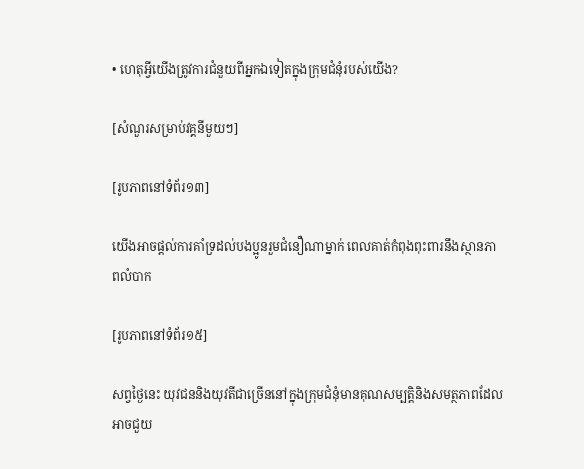• ហេតុអ្វីយើងត្រូវការជំនួយពីអ្នកឯទៀតក្នុងក្រុមជំនុំរបស់យើង?

[សំណួរសម្រាប់វគ្គនីមួយៗ]

[រូបភាពនៅទំព័រ១៣]

យើងអាចផ្ដល់ការគាំទ្រដល់បងប្អូនរួមជំនឿណាម្នាក់ ពេលគាត់កំពុងពុះពារនឹងស្ថានភាពលំបាក

[រូបភាពនៅទំព័រ១៥]

សព្វថ្ងៃនេះ យុវជននិងយុវតីជាច្រើននៅក្នុងក្រុមជំនុំមានគុណសម្បត្ដិនិងសមត្ថភាពដែលអាចជួយ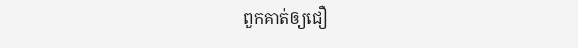ពួកគាត់ឲ្យជឿ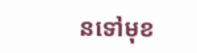នទៅមុខ